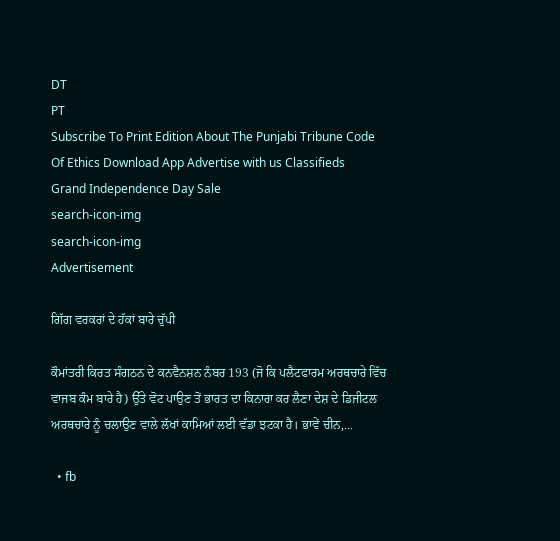DT
PT
Subscribe To Print Edition About The Punjabi Tribune Code Of Ethics Download App Advertise with us Classifieds
Grand Independence Day Sale
search-icon-img
search-icon-img
Advertisement

ਗਿੱਗ ਵਰਕਰਾਂ ਦੇ ਹੱਕਾਂ ਬਾਰੇ ਚੁੱਪੀ

ਕੌਮਾਂਤਰੀ ਕਿਰਤ ਸੰਗਠਨ ਦੇ ਕਨਵੈਨਸ਼ਨ ਨੰਬਰ 193 (ਜੋ ਕਿ ਪਲੈਟਫਾਰਮ ਅਰਥਚਾਰੇ ਵਿੱਚ ਵਾਜਬ ਕੰਮ ਬਾਰੇ ਹੈ) ਉੱਤੇ ਵੋਟ ਪਾਉਣ ਤੋਂ ਭਾਰਤ ਦਾ ਕਿਨਾਰਾ ਕਰ ਲੈਣਾ ਦੇਸ਼ ਦੇ ਡਿਜੀਟਲ ਅਰਥਚਾਰੇ ਨੂੰ ਚਲਾਉਣ ਵਾਲੇ ਲੱਖਾਂ ਕਾਮਿਆਂ ਲਈ ਵੱਡਾ ਝਟਕਾ ਹੈ। ਭਾਵੇਂ ਚੀਨ,...

  • fb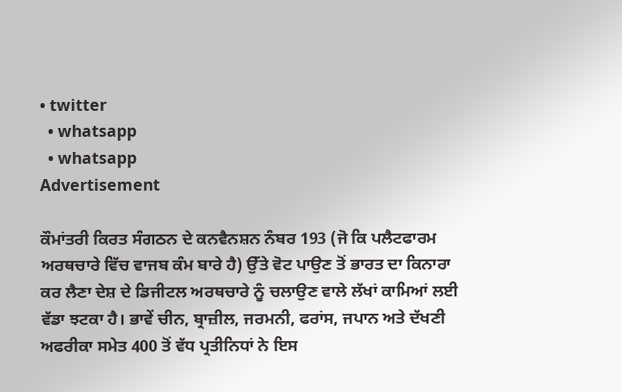• twitter
  • whatsapp
  • whatsapp
Advertisement

ਕੌਮਾਂਤਰੀ ਕਿਰਤ ਸੰਗਠਨ ਦੇ ਕਨਵੈਨਸ਼ਨ ਨੰਬਰ 193 (ਜੋ ਕਿ ਪਲੈਟਫਾਰਮ ਅਰਥਚਾਰੇ ਵਿੱਚ ਵਾਜਬ ਕੰਮ ਬਾਰੇ ਹੈ) ਉੱਤੇ ਵੋਟ ਪਾਉਣ ਤੋਂ ਭਾਰਤ ਦਾ ਕਿਨਾਰਾ ਕਰ ਲੈਣਾ ਦੇਸ਼ ਦੇ ਡਿਜੀਟਲ ਅਰਥਚਾਰੇ ਨੂੰ ਚਲਾਉਣ ਵਾਲੇ ਲੱਖਾਂ ਕਾਮਿਆਂ ਲਈ ਵੱਡਾ ਝਟਕਾ ਹੈ। ਭਾਵੇਂ ਚੀਨ, ਬ੍ਰਾਜ਼ੀਲ, ਜਰਮਨੀ, ਫਰਾਂਸ, ਜਪਾਨ ਅਤੇ ਦੱਖਣੀ ਅਫਰੀਕਾ ਸਮੇਤ 400 ਤੋਂ ਵੱਧ ਪ੍ਰਤੀਨਿਧਾਂ ਨੇ ਇਸ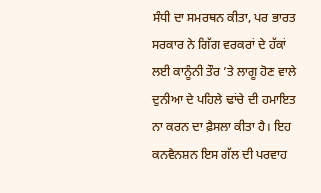ਸੰਧੀ ਦਾ ਸਮਰਥਨ ਕੀਤਾ, ਪਰ ਭਾਰਤ ਸਰਕਾਰ ਨੇ ਗਿੱਗ ਵਰਕਰਾਂ ਦੇ ਹੱਕਾਂ ਲਈ ਕਾਨੂੰਨੀ ਤੌਰ ’ਤੇ ਲਾਗੂ ਹੋਣ ਵਾਲੇ ਦੁਨੀਆ ਦੇ ਪਹਿਲੇ ਢਾਂਚੇ ਦੀ ਹਮਾਇਤ ਨਾ ਕਰਨ ਦਾ ਫ਼ੈਸਲਾ ਕੀਤਾ ਹੈ। ਇਹ ਕਨਵੈਨਸ਼ਨ ਇਸ ਗੱਲ ਦੀ ਪਰਵਾਹ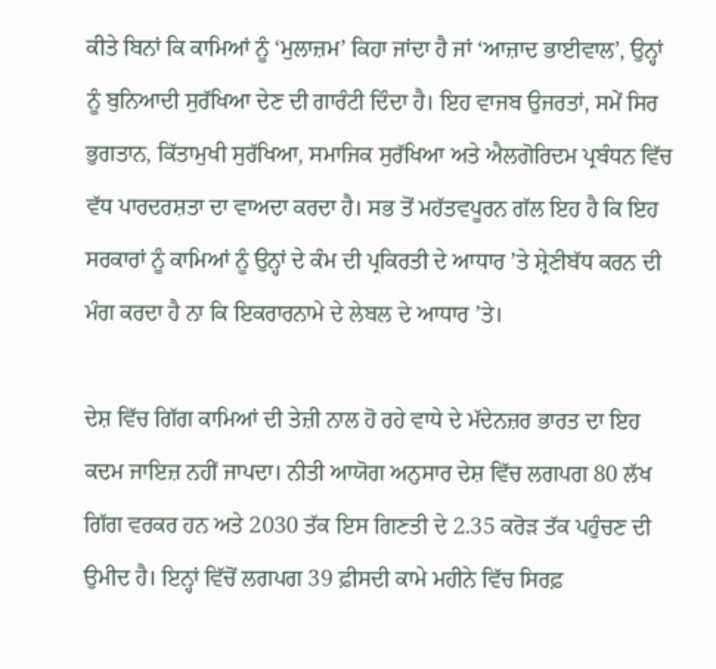ਕੀਤੇ ਬਿਨਾਂ ਕਿ ਕਾਮਿਆਂ ਨੂੰ ‘ਮੁਲਾਜ਼ਮ’ ਕਿਹਾ ਜਾਂਦਾ ਹੈ ਜਾਂ ‘ਆਜ਼ਾਦ ਭਾਈਵਾਲ’, ਉਨ੍ਹਾਂ ਨੂੰ ਬੁਨਿਆਦੀ ਸੁਰੱਖਿਆ ਦੇਣ ਦੀ ਗਾਰੰਟੀ ਦਿੰਦਾ ਹੈ। ਇਹ ਵਾਜਬ ਉਜਰਤਾਂ, ਸਮੇਂ ਸਿਰ ਭੁਗਤਾਨ, ਕਿੱਤਾਮੁਖੀ ਸੁਰੱਖਿਆ, ਸਮਾਜਿਕ ਸੁਰੱਖਿਆ ਅਤੇ ਐਲਗੋਰਿਦਮ ਪ੍ਰਬੰਧਨ ਵਿੱਚ ਵੱਧ ਪਾਰਦਰਸ਼ਤਾ ਦਾ ਵਾਅਦਾ ਕਰਦਾ ਹੈ। ਸਭ ਤੋਂ ਮਹੱਤਵਪੂਰਨ ਗੱਲ ਇਹ ਹੈ ਕਿ ਇਹ ਸਰਕਾਰਾਂ ਨੂੰ ਕਾਮਿਆਂ ਨੂੰ ਉਨ੍ਹਾਂ ਦੇ ਕੰਮ ਦੀ ਪ੍ਰਕਿਰਤੀ ਦੇ ਆਧਾਰ ’ਤੇ ਸ਼੍ਰੇਣੀਬੱਧ ਕਰਨ ਦੀ ਮੰਗ ਕਰਦਾ ਹੈ ਨਾ ਕਿ ਇਕਰਾਰਨਾਮੇ ਦੇ ਲੇਬਲ ਦੇ ਆਧਾਰ ’ਤੇ।

ਦੇਸ਼ ਵਿੱਚ ਗਿੱਗ ਕਾਮਿਆਂ ਦੀ ਤੇਜ਼ੀ ਨਾਲ ਹੋ ਰਹੇ ਵਾਧੇ ਦੇ ਮੱਦੇਨਜ਼ਰ ਭਾਰਤ ਦਾ ਇਹ ਕਦਮ ਜਾਇਜ਼ ਨਹੀਂ ਜਾਪਦਾ। ਨੀਤੀ ਆਯੋਗ ਅਨੁਸਾਰ ਦੇਸ਼ ਵਿੱਚ ਲਗਪਗ 80 ਲੱਖ ਗਿੱਗ ਵਰਕਰ ਹਨ ਅਤੇ 2030 ਤੱਕ ਇਸ ਗਿਣਤੀ ਦੇ 2.35 ਕਰੋੜ ਤੱਕ ਪਹੁੰਚਣ ਦੀ ਉਮੀਦ ਹੈ। ਇਨ੍ਹਾਂ ਵਿੱਚੋਂ ਲਗਪਗ 39 ਫ਼ੀਸਦੀ ਕਾਮੇ ਮਹੀਨੇ ਵਿੱਚ ਸਿਰਫ਼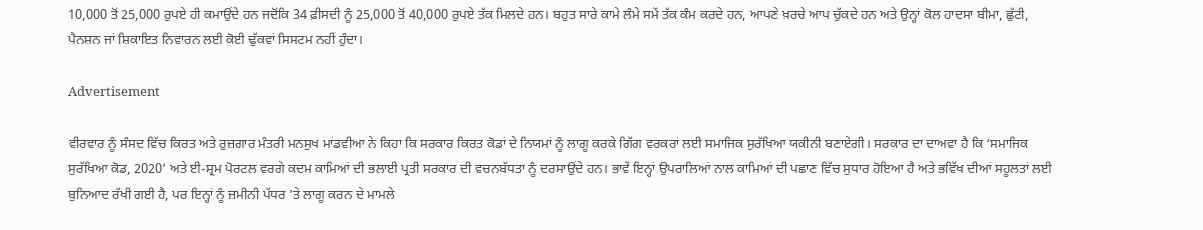10,000 ਤੋਂ 25,000 ਰੁਪਏ ਹੀ ਕਮਾਉਂਦੇ ਹਨ ਜਦੋਂਕਿ 34 ਫ਼ੀਸਦੀ ਨੂੰ 25,000 ਤੋਂ 40,000 ਰੁਪਏ ਤੱਕ ਮਿਲਦੇ ਹਨ। ਬਹੁਤ ਸਾਰੇ ਕਾਮੇ ਲੰਮੇ ਸਮੇਂ ਤੱਕ ਕੰਮ ਕਰਦੇ ਹਨ, ਆਪਣੇ ਖ਼ਰਚੇ ਆਪ ਚੁੱਕਦੇ ਹਨ ਅਤੇ ਉਨ੍ਹਾਂ ਕੋਲ ਹਾਦਸਾ ਬੀਮਾ, ਛੁੱਟੀ, ਪੈਨਸ਼ਨ ਜਾਂ ਸ਼ਿਕਾਇਤ ਨਿਵਾਰਨ ਲਈ ਕੋਈ ਢੁੱਕਵਾਂ ਸਿਸਟਮ ਨਹੀਂ ਹੁੰਦਾ।

Advertisement

ਵੀਰਵਾਰ ਨੂੰ ਸੰਸਦ ਵਿੱਚ ਕਿਰਤ ਅਤੇ ਰੁਜ਼ਗਾਰ ਮੰਤਰੀ ਮਨਸੁਖ ਮਾਂਡਵੀਆ ਨੇ ਕਿਹਾ ਕਿ ਸਰਕਾਰ ਕਿਰਤ ਕੋਡਾਂ ਦੇ ਨਿਯਮਾਂ ਨੂੰ ਲਾਗੂ ਕਰਕੇ ਗਿੱਗ ਵਰਕਰਾਂ ਲਈ ਸਮਾਜਿਕ ਸੁਰੱਖਿਆ ਯਕੀਨੀ ਬਣਾਏਗੀ। ਸਰਕਾਰ ਦਾ ਦਾਅਵਾ ਹੈ ਕਿ ‘ਸਮਾਜਿਕ ਸੁਰੱਖਿਆ ਕੋਡ, 2020’ ਅਤੇ ਈ-ਸ਼੍ਰਮ ਪੋਰਟਲ ਵਰਗੇ ਕਦਮ ਕਾਮਿਆਂ ਦੀ ਭਲਾਈ ਪ੍ਰਤੀ ਸਰਕਾਰ ਦੀ ਵਚਨਬੱਧਤਾ ਨੂੰ ਦਰਸਾਉਂਦੇ ਹਨ। ਭਾਵੇਂ ਇਨ੍ਹਾਂ ਉਪਰਾਲਿਆਂ ਨਾਲ ਕਾਮਿਆਂ ਦੀ ਪਛਾਣ ਵਿੱਚ ਸੁਧਾਰ ਹੋਇਆ ਹੈ ਅਤੇ ਭਵਿੱਖ ਦੀਆਂ ਸਹੂਲਤਾਂ ਲਈ ਬੁਨਿਆਦ ਰੱਖੀ ਗਈ ਹੈ, ਪਰ ਇਨ੍ਹਾਂ ਨੂੰ ਜ਼ਮੀਨੀ ਪੱਧਰ ’ਤੇ ਲਾਗੂ ਕਰਨ ਦੇ ਮਾਮਲੇ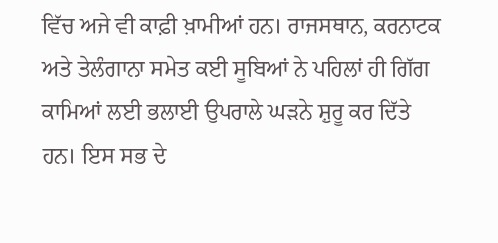ਵਿੱਚ ਅਜੇ ਵੀ ਕਾਫ਼ੀ ਖ਼ਾਮੀਆਂ ਹਨ। ਰਾਜਸਥਾਨ, ਕਰਨਾਟਕ ਅਤੇ ਤੇਲੰਗਾਨਾ ਸਮੇਤ ਕਈ ਸੂਬਿਆਂ ਨੇ ਪਹਿਲਾਂ ਹੀ ਗਿੱਗ ਕਾਮਿਆਂ ਲਈ ਭਲਾਈ ਉਪਰਾਲੇ ਘੜਨੇ ਸ਼ੁਰੂ ਕਰ ਦਿੱਤੇ ਹਨ। ਇਸ ਸਭ ਦੇ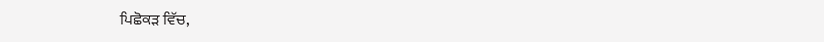ਪਿਛੋਕੜ ਵਿੱਚ,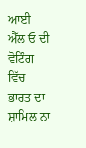ਆਈ ਐੱਲ ਓ ਦੀ ਵੋਟਿੰਗ ਵਿੱਚ ਭਾਰਤ ਦਾ ਸ਼ਾਮਿਲ ਨਾ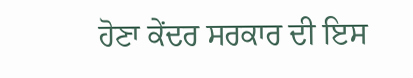ਹੋਣਾ ਕੇਂਦਰ ਸਰਕਾਰ ਦੀ ਇਸ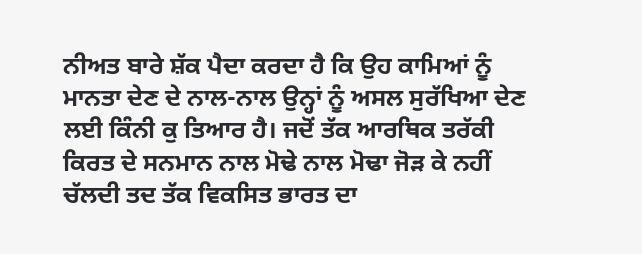ਨੀਅਤ ਬਾਰੇ ਸ਼ੱਕ ਪੈਦਾ ਕਰਦਾ ਹੈ ਕਿ ਉਹ ਕਾਮਿਆਂ ਨੂੰ ਮਾਨਤਾ ਦੇਣ ਦੇ ਨਾਲ-ਨਾਲ ਉਨ੍ਹਾਂ ਨੂੰ ਅਸਲ ਸੁਰੱਖਿਆ ਦੇਣ ਲਈ ਕਿੰਨੀ ਕੁ ਤਿਆਰ ਹੈ। ਜਦੋਂ ਤੱਕ ਆਰਥਿਕ ਤਰੱਕੀ ਕਿਰਤ ਦੇ ਸਨਮਾਨ ਨਾਲ ਮੋਢੇ ਨਾਲ ਮੋਢਾ ਜੋੜ ਕੇ ਨਹੀਂ ਚੱਲਦੀ ਤਦ ਤੱਕ ਵਿਕਸਿਤ ਭਾਰਤ ਦਾ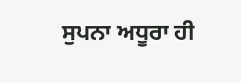ਸੁਪਨਾ ਅਧੂਰਾ ਹੀ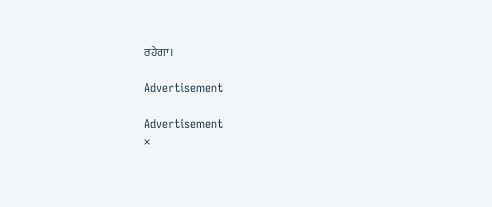ਰਹੇਗਾ।

Advertisement

Advertisement
×